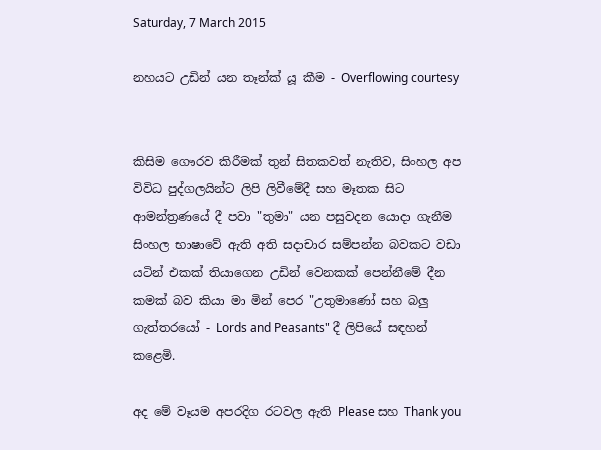Saturday, 7 March 2015

නහයට උඩින් යන තෑන්ක් යූ කීම - Overflowing courtesy


කිසිම ගෞරව කිරීමක් තුන් සිතකවත් නැතිව, සිංහල අප විවිධ පුද්ගලයින්ට ලිපි ලිවීමේදී සහ මෑතක සිට ආමන්ත්‍රණයේ දී පවා "තුමා" යන පසුවදන යොදා ගැනීම සිංහල භාෂාවේ ඇති අති සදාචාර සම්පන්න බවකට වඩා යටින් එකක් තියාගෙන උඩින් වෙනකක් පෙන්නීමේ දීන කමක් බව කියා මා මින් පෙර "උතුමාණෝ සහ බලු ගැත්තරයෝ - Lords and Peasants" දී ලිපියේ සඳහන් කළෙමි.

අද මේ වෑයම අපරදිග රටවල ඇති Please සහ Thank you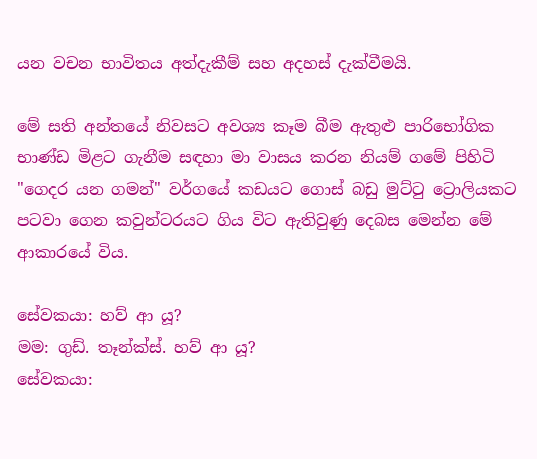යන වචන භාවිතය අත්දැකීම් සහ අදහස් දැක්වීමයි.

මේ සති අන්තයේ නිවසට අවශ්‍ය කෑම බීම ඇතුළු පාරිභෝගික භාණ්ඩ මිළට ගැනීම සඳහා මා වාසය කරන නියම් ගමේ පිහිටි "ගෙදර යන ගමන්" වර්ගයේ කඩයට ගොස් බඩු මුට්ටු ට්‍රොලියකට පටවා ගෙන කවුන්ටරයට ගිය විට ඇතිවුණු දෙබස මෙන්න මේ ආකාරයේ විය.

සේවකයා: හව් ආ යූ?
මම: ගුඩ්. තෑන්ක්ස්. හව් ආ යූ?
සේවකයා: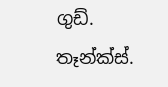ගුඩ්. තෑන්ක්ස්.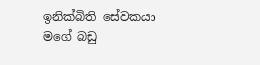ඉනික්බිති සේවකයා මගේ බඩු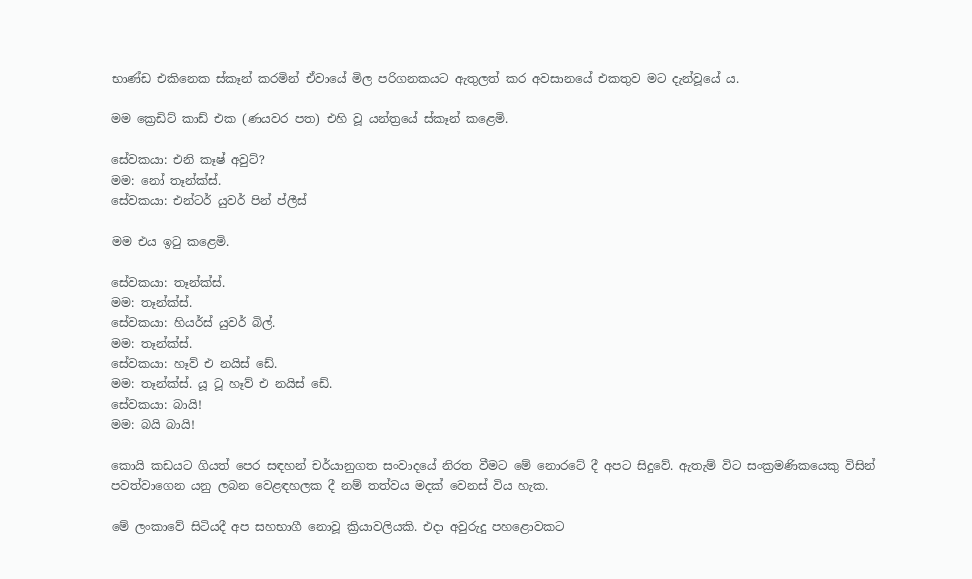භාණ්ඩ එකිනෙක ස්කෑන් කරමින් ඒවායේ මිල පරිගනකයට ඇතුලත් කර අවසානයේ එකතුව මට දැන්වූයේ ය.

මම ක්‍රෙඩිට් කාඩ් එක (ණයවර පත) එහි වූ යන්ත්‍රයේ ස්කෑන් කළෙමි.

සේවකයා: එනි කෑෂ් අවුට්?
මම: නෝ තෑන්ක්ස්.
සේවකයා: එන්ටර් යුවර් පින් ප්ලීස්

මම එය ඉටු කළෙමි.

සේවකයා: තෑන්ක්ස්.
මම: තෑන්ක්ස්.
සේවකයා: හියර්ස් යුවර් බිල්.
මම: තෑන්ක්ස්.
සේවකයා: හෑව් එ නයිස් ඩේ.
මම: තෑන්ක්ස්. යූ ටූ හෑව් එ නයිස් ඩේ.
සේවකයා: බායි!
මම: බයි බායි!

කොයි කඩයට ගියත් පෙර සඳහන් චර්යානුගත සංවාදයේ නිරත වීමට මේ නොරටේ දී අපට සිදුවේ. ඇතැම් විට සංක්‍රමණිකයෙකු විසින් පවත්වාගෙන යනු ලබන වෙළඳහලක දී නම් තත්වය මදක් වෙනස් විය හැක.

මේ ලංකාවේ සිටියදී අප සහභාගී නොවූ ක්‍රියාවලියකි. එදා අවුරුදු පහළොවකට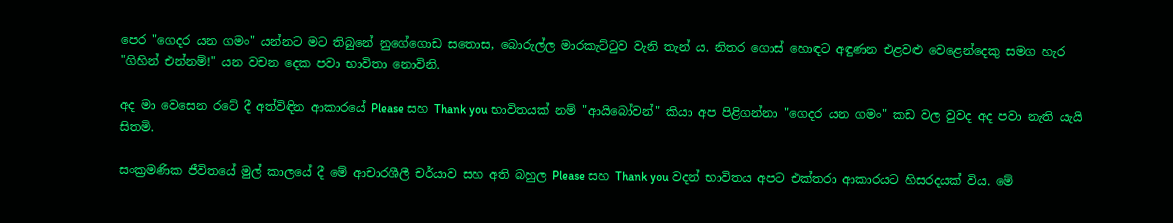පෙර "ගෙදර යන ගමං" යන්නට මට තිබුනේ නුගේගොඩ සතොස, බොරුල්ල මාරකැට්ටුව වැනි තැන් ය. නිතර ගොස් හොඳට අඳුණන එළවළු වෙළෙන්දෙකු සමග හැර "ගිහින් එන්නම්!" යන වචන දෙක පවා භාවිතා නොවිනි.

අද මා වෙසෙන රටේ දී අත්විඳින ආකාරයේ Please සහ Thank you භාවිතයක් නම් "ආයිබෝවන්" කියා අප පිළිගන්නා "ගෙදර යන ගමං" කඩ වල වුවද අද පවා නැති යැයි සිතමි.

සංක්‍රමණික ජීවිතයේ මුල් කාලයේ දී මේ ආචාරශීලී චර්යාව සහ අති බහුල Please සහ Thank you වදන් භාවිතය අපට එක්තරා ආකාරයට හිසරදයක් විය. මේ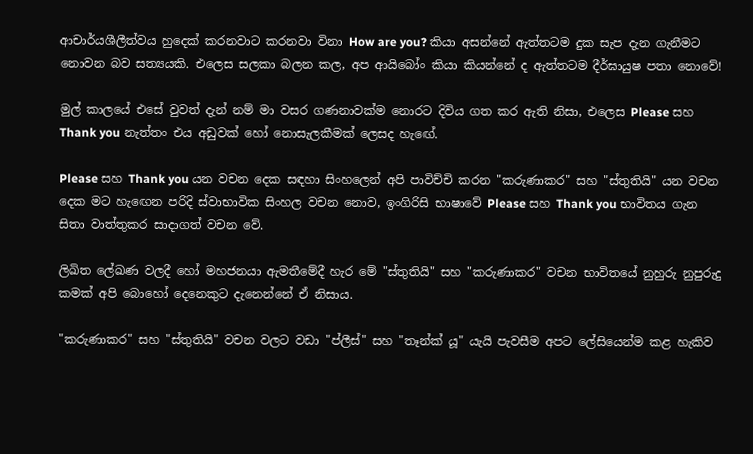ආචාර්යශීලීත්වය හුදෙක් කරනවාට කරනවා විනා How are you? කියා අසන්නේ ඇත්තටම දුක සැප දැන ගැනීමට නොවන බව සත්‍යයකි. එලෙස සලකා බලන කල, අප ආයිබෝං කියා කියන්නේ ද ඇත්තටම දීර්ඝායුෂ පතා නොවේ!

මුල් කාලයේ එසේ වුවත් දැන් නම් මා වසර ගණනාවක්ම නොරට දිවිය ගත කර ඇති නිසා, එලෙස Please සහ Thank you නැත්තං එය අඩුවක් හෝ නොසැලකීමක් ලෙසද හැඟේ.

Please සහ Thank you යන වචන දෙක සඳහා සිංහලෙන් අපි පාවිච්චි කරන "කරුණාකර" සහ "ස්තුතියි" යන වචන දෙක මට හැඟෙන පරිදි ස්වාභාවික සිංහල වචන නොව, ඉංගිරිසි භාෂාවේ Please සහ Thank you භාවිතය ගැන සිතා වාත්තුකර සාදාගත් වචන වේ.

ලිඛිත ලේඛණ වලදී හෝ මහජනයා ඇමතීමේදී හැර මේ "ස්තුතියි" සහ "කරුණාකර" වචන භාවිතයේ නුහුරු නුපුරුදු කමක් අපි බොහෝ දෙනෙකුට දැනෙන්නේ ඒ නිසාය.

"කරුණාකර" සහ "ස්තුතියි" වචන වලට වඩා "ප්ලීස්" සහ "තෑන්ක් යූ" යැයි පැවසීම අපට ලේසියෙන්ම කළ හැකිව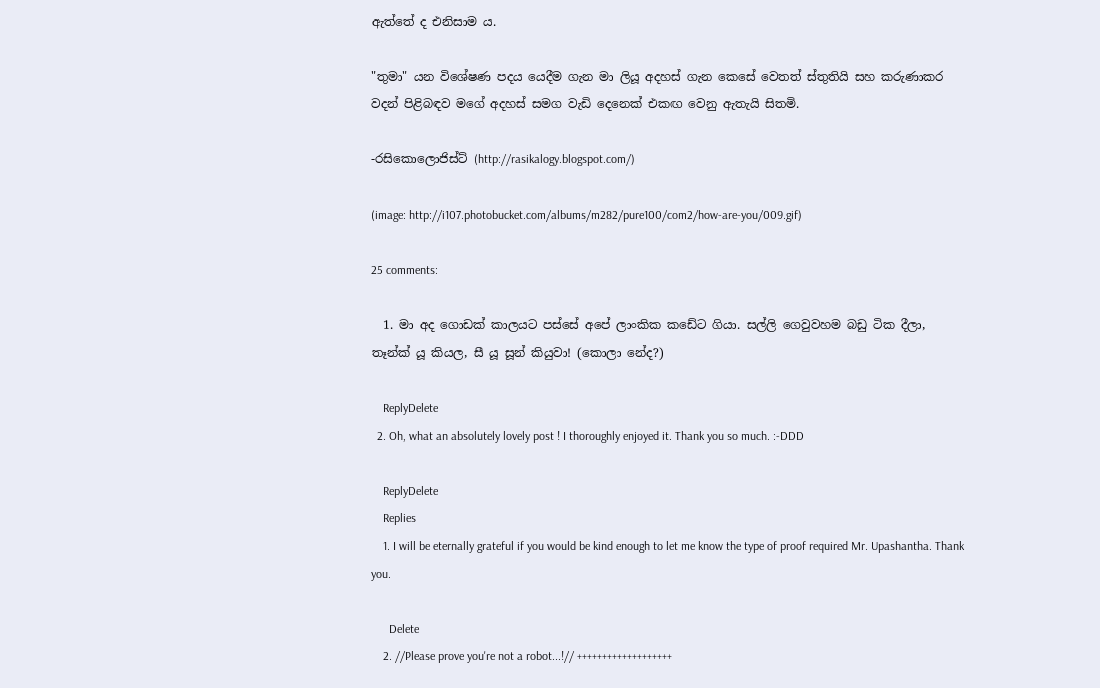ඇත්තේ ද එනිසාම ය.

"තුමා" යන විශේෂණ පදය යෙදීම ගැන මා ලියූ අදහස් ගැන කෙසේ වෙතත් ස්තුතියි සහ කරුණාකර වදන් පිළිබඳව මගේ අදහස් සමග වැඩි දෙනෙක් එකඟ වෙනු ඇතැයි සිතමි.

-රසිකොලොජිස්ට් (http://rasikalogy.blogspot.com/)

(image: http://i107.photobucket.com/albums/m282/pure100/com2/how-are-you/009.gif)

25 comments:

  1. මා අද ගොඩක් කාලයට පස්සේ අපේ ලාංකික කඩේට ගියා. සල්ලි ගෙවුවහම බඩු ටික දීලා, තෑන්ක් යූ කියල, සී යූ සූන් කියුවා! (කොලා නේද?)

    ReplyDelete
  2. Oh, what an absolutely lovely post ! I thoroughly enjoyed it. Thank you so much. :-DDD

    ReplyDelete
    Replies
    1. I will be eternally grateful if you would be kind enough to let me know the type of proof required Mr. Upashantha. Thank you.

      Delete
    2. //Please prove you're not a robot...!// +++++++++++++++++++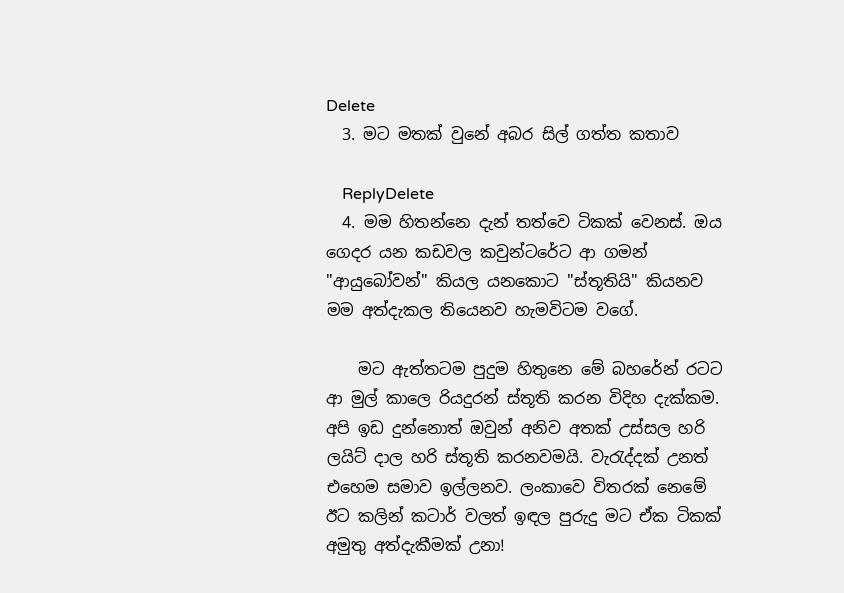Delete
  3. මට මතක් වුනේ අබර සිල් ගත්ත කතාව

    ReplyDelete
  4. මම හිතන්නෙ දැන් තත්වෙ ටිකක් වෙනස්. ඔය ගෙදර යන කඩවල කවුන්ටරේට ආ ගමන් "ආයුබෝවන්" කියල යනකොට "ස්තූතියි" කියනව මම අත්දැකල තියෙනව හැමවිටම වගේ.

    මට ඇත්තටම පුදුම හිතුනෙ මේ බහරේන් රටට ආ මුල් කාලෙ රියදුරන් ස්තූති කරන විදිහ දැක්කම. අපි ඉඩ දුන්නොත් ඔවුන් අනිව අතක් උස්සල හරි ලයිට් දාල හරි ස්තූති කරනවමයි. වැරැද්දක් උනත් එහෙම සමාව ඉල්ලනව. ලංකාවෙ විතරක් නෙමේ ඊට කලින් කටාර් වලත් ඉඳල පුරුදු මට ඒක ටිකක් අමුතු අත්දැකීමක් උනා!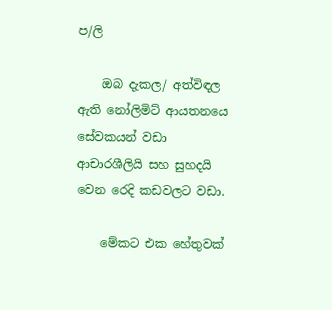ප/ලි

    ඔබ දැකල/ අත්විඳල ඇති නෝලිමිට් ආයතනයෙ සේවකයන් වඩා ආචාරශීලියි සහ සුහදයි වෙන රෙදි කඩවලට වඩා.

    මේකට එක හේතුවක්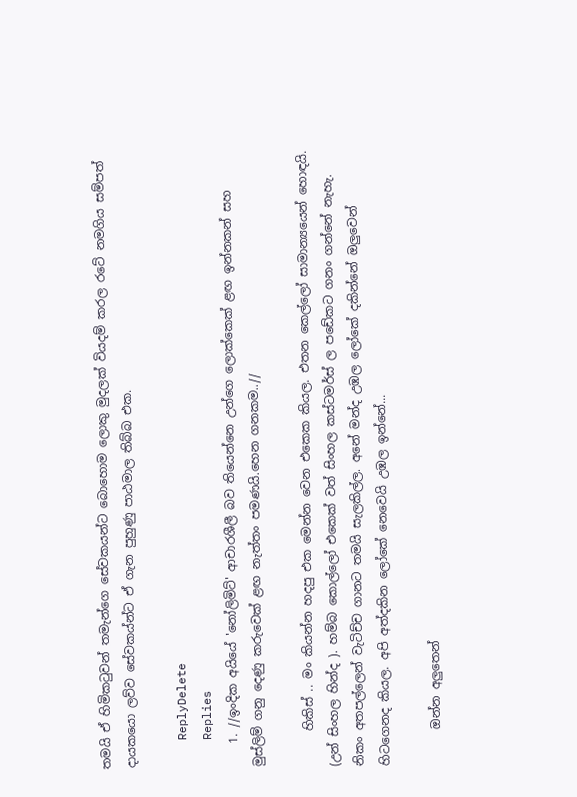තමයි ඒ හිමිකටුවන් තමැන්ගෙ සේවකයන්ට බොහොම ලොකු මුදලක් වියදම් කරල රටේ නමගිය සම්පත් දායකයො ලව්ව සේවකය්න්ට ඒ ගැන පුහුණු පාඨමාල තිබ්බ එක.

    ReplyDelete
    Replies
    1. //ඉංදික අයියේ 'නෝලිමිට්' ආචාරශීලී බව තියෙන්නෙ උන්ගෙ ලොක්කෙක් ළඟ ඉන්නකන් සහ මුස්ලිම් ගනු දෙණු කරුවෙක් ළඟ නැත්තං පමණයි.හෙන ගනකම..//

      හිකිස් .. මං කියන්න හදපු එක මෙන්න වෙන එකෙක කියල. එතන කෙල්ලෝ සාමාන්‍යයෙන් හොඳයි. (උන් සිංහල හින්ද ). හම්බ කොල්ලෝ එකෙක් වත් සිංහල කස්ටමර්ස් ල පඩේකට ගනං ගන්නේ නැහැ. නිකං අතපල්ලෙන් වැටිච්ච ගානට තමයි සැලකිල්ල. අනේ මන්ද උඹල ලෝකේ දකින්නේ ඔලුවෙන් හිටගෙනද කියල. අපි අත්දකින ලෝකේ නෙවෙයි උඹල ඉන්නේ...

      ඔන්න අලුතෙන්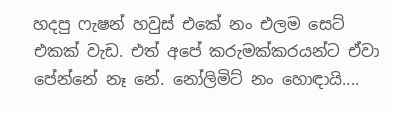හදපු ෆැෂන් හවුස් එකේ නං එලම සෙට් එකක් වැඩ. එත් අපේ කරුමක්කරයන්ට ඒවා පේන්නේ නෑ නේ. නෝලිමිට් නං හොඳායි....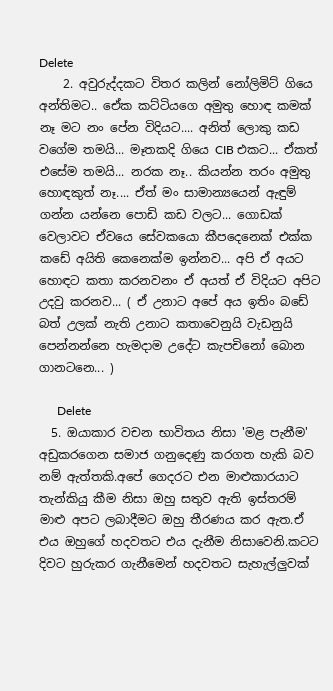Delete
    2. අවුරුද්දකට විතර කලින් නෝලිමිට් ගියෙ අන්තිමට.. ඒ‌ෙක කට්ටියගෙ අමුතු හොඳ කමක් නෑ මට නං පේන විදියට.... අනිත් ලොකු කඩ වගේම තමයි... මෑතකදි ගියෙ CIB එකට... ඒකත් එසේම තමයි... නරක නෑ.. කියන්න තරං අමුතු හොඳකුත් නෑ.... ඒත් මං සාමාන්‍යයෙන් ඇඳුම් ගන්න යන්නෙ පොඩි කඩ වලට... ගොඩක් වෙලාවට ඒවයෙ සේවකයො කීපදෙනෙක් එක්ක කඩේ අයිති කෙනෙක්ම ඉන්නව... අපි ඒ අයට හොඳට කතා කරනවනං ඒ අයත් ඒ විදියට අපිට උදවු කරනව... ( ඒ උනාට අපේ අය ඉතිං බඩේ බත් උලක් නැති උනාට කතාවෙනුයි වැඩනුයි පෙන්නන්නෙ හැමදාම උදේට කැපචිනෝ බොන ගානටනෙ... )

      Delete
  5. ඔයාකාර වචන භාවිතය නිසා 'මළ පැනීම' අඩුකරගෙන සමාජ ගනුදෙණු කරගත හැකි බව නම් ඇත්තකි.අපේ ගෙදරට එන මාළුකාරයාට තැන්කියු කීම නිසා ඔහු සතුව ඇති ඉස්තරම් මාළු අපට ලබාදීමට ඔහු තීරණය කර ඇත.ඒ එය ඔහුගේ හදවතට එය දැනීම නිසාවෙනි.කටට දිවට හුරුකර ගැනීමෙන් හදවතට සැහැල්ලුවක්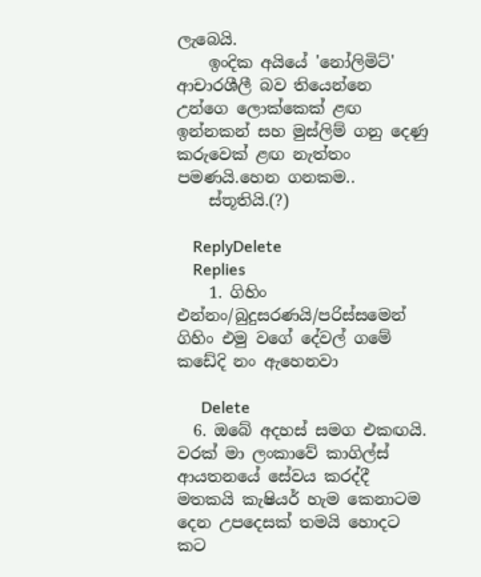ලැබෙයි.
    ඉංදික අයියේ 'නෝලිමිට්' ආචාරශීලී බව තියෙන්නෙ උන්ගෙ ලොක්කෙක් ළඟ ඉන්නකන් සහ මුස්ලිම් ගනු දෙණු කරුවෙක් ළඟ නැත්තං පමණයි.හෙන ගනකම..
    ස්තූතියි.(?)

    ReplyDelete
    Replies
    1. ගිහිං එන්නං/බුදුසරණයි/පරිස්සමෙන් ගිහිං එමු වගේ දේවල් ගමේ කඩේදි නං ඇහෙනවා

      Delete
  6. ඔබේ අදහස් සමග එකඟයි. වරක් මා ලංකාවේ කාගිල්ස් ආයතනයේ සේවය කරද්දී මතකයි කැෂියර් හැම කෙනාටම දෙන උපදෙසක් තමයි හොදට කට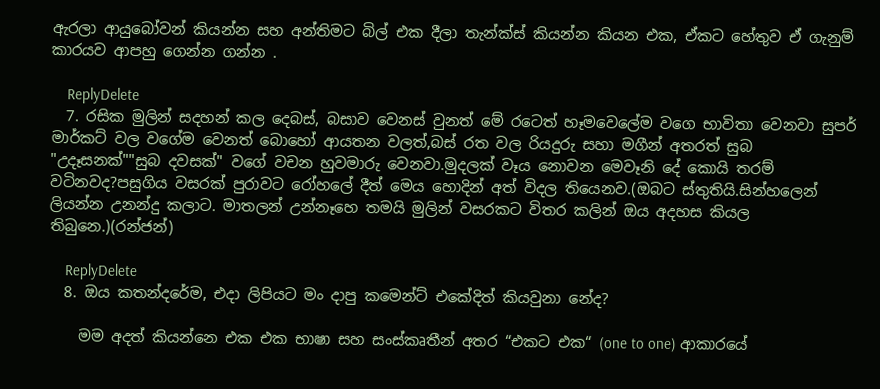ඇරලා ආයුබෝවන් කියන්න සහ අන්තිමට බිල් එක දීලා තැන්ක්ස් කියන්න කියන එක, ඒකට හේතුව ඒ ගැනුම් කාරයව ආපහු ගෙන්න ගන්න .

    ReplyDelete
  7. රසික මුලින් සදහන් කල දෙබස්, බසාව වෙනස් වුනත් මේ රටෙත් හෑමවෙලේම වගෙ භාවිතා වෙනවා සුපර් මාර්කට් වල වගේම වෙනත් බොහෝ ආයතන වලත්,බස් රත වල රියදුරු සහා මගීන් අතරත් සුබ "උදෑසනක්""සුබ දවසක්" වගේ වචන හුවමාරු වෙනවා.මුදලක් වෑය නොවන මෙවෑනි දේ කොයි තරම් වටිනවද?පසුගිය වසරක් පුරාවට රෝහලේ දීත් මෙය හොදින් අත් විදල තියෙනව.(ඔබට ස්තුතියි.සින්හලෙන් ලියන්න උනන්දු කලාට. මාතලන් උන්නෑහෙ තමයි මුලින් වසරකට විතර කලින් ඔය අදහස කියල තිබුනෙ.)(රන්ජන්)

    ReplyDelete
  8. ඔය කතන්දරේම, එදා ලිපියට මං දාපු කමෙන්ට් එකේදිත් කියවුනා නේද?

    මම අදත් කියන්නෙ එක එක භාෂා සහ සංස්කෘතීන් අතර “එකට එක“ (one to one) ආකාරයේ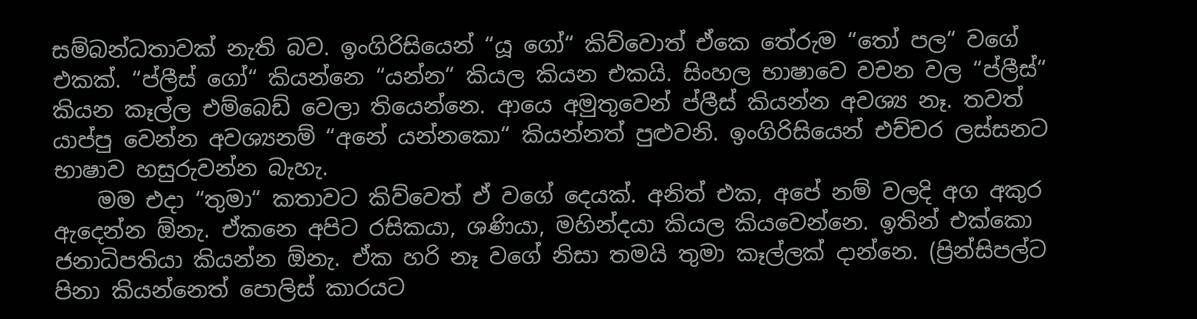සම්බන්ධතාවක් නැති බව. ඉංගිරිසියෙන් “යූ ගෝ“ කිව්වොත් ඒකෙ තේරුම “තෝ පල“ වගේ එකක්. “ප්ලීස් ගෝ“ කියන්නෙ “යන්න“ කියල කියන එකයි. සිංහල භාෂාවෙ වචන වල “ප්ලීස්“ කියන කෑල්ල එම්බෙඩ් වෙලා තියෙන්නෙ. ආයෙ අමුතුවෙන් ප්ලීස් කියන්න අවශ්‍ය නෑ. තවත් යාප්පු වෙන්න අවශ්‍යනම් “අනේ යන්නකො“ කියන්නත් පුළුවනි. ඉංගිරිසියෙන් එච්චර ලස්සනට භාෂාව හසුරුවන්න බැහැ.
    මම එදා “තුමා“ කතාවට කිව්වෙත් ඒ වගේ දෙයක්. අනිත් එක, අපේ නම් වලදි අග අකුර ඇදෙන්න ඕනැ. ඒකනෙ අපිට රසිකයා, ශණියා, මහින්දයා කියල කියවෙන්නෙ. ඉතින් එක්කො ජනාධිපතියා කියන්න ඕනැ. ඒක හරි නෑ වගේ නිසා තමයි තුමා කෑල්ලක් දාන්නෙ. (ප්‍රින්සිපල්ට පිනා කියන්නෙත් පොලිස් කාරයට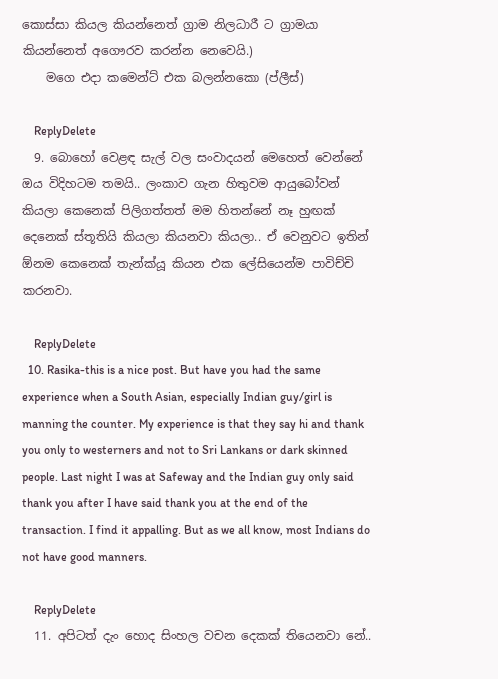කොස්සා කියල කියන්නෙත් ග්‍රාම නිලධාරී ට ග්‍රාමයා කියන්නෙත් අගෞරව කරන්න නෙවෙයි.)
    මගෙ එදා කමෙන්ට් එක බලන්නකො (ප්ලීස්)

    ReplyDelete
  9. බොහෝ වෙළඳ සැල් වල සංවාදයන් මෙහෙත් වෙන්නේ ඔය විදිහටම තමයි.. ලංකාව ගැන හිතුවම ආයුබෝවන් කියලා කෙනෙක් පිලිගත්තත් මම හිතන්නේ නෑ හුඟක් දෙනෙක් ස්තූතියි කියලා කියනවා කියලා.. ඒ වෙනුවට ඉතින් ඕනම කෙනෙක් තැන්ක්යූ කියන එක ලේසියෙන්ම පාවිච්චි කරනවා.

    ReplyDelete
  10. Rasika-this is a nice post. But have you had the same experience when a South Asian, especially Indian guy/girl is manning the counter. My experience is that they say hi and thank you only to westerners and not to Sri Lankans or dark skinned people. Last night I was at Safeway and the Indian guy only said thank you after I have said thank you at the end of the transaction. I find it appalling. But as we all know, most Indians do not have good manners.

    ReplyDelete
  11. අපිටත් දැං හොද සිංහල වචන දෙකක් තියෙනවා නේ..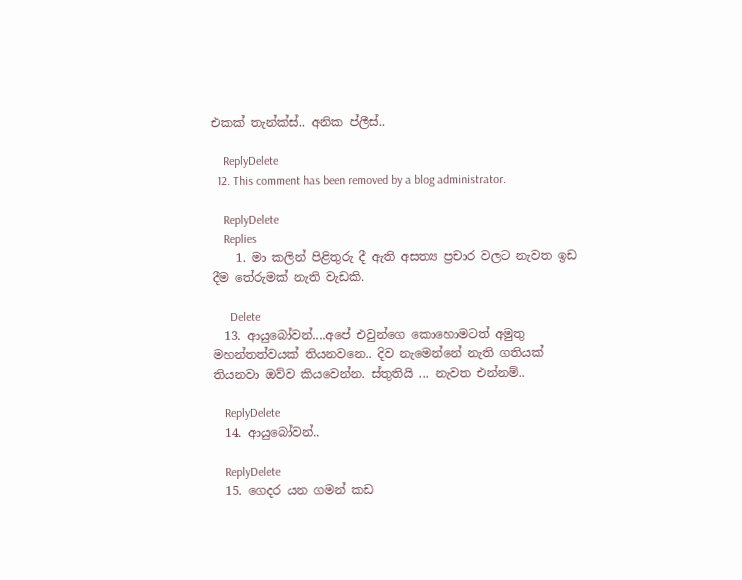එකක් තැන්ක්ස්.. අනික ප්ලීස්..

    ReplyDelete
  12. This comment has been removed by a blog administrator.

    ReplyDelete
    Replies
    1. මා කලින් පිළිතුරු දී ඇති අසත්‍ය ප්‍රචාර වලට නැවත ඉඩ දීම තේරුමක් නැති වැඩකි.

      Delete
  13. ආයුබෝවන්....අපේ එවුන්ගෙ කොහොමටත් අමුතු මහන්තත්වයක් තියනවනෙ.. දිව නැමෙන්නේ නැති ගතියක් තියනවා ඔව්ව කියවෙන්න. ස්තුතියි ... නැවත එන්නම්..

    ReplyDelete
  14. ආයුබෝවන්..

    ReplyDelete
  15. ගෙදර යන ගමන් කඩ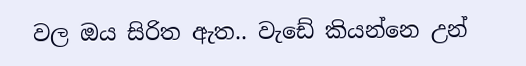වල ඔය සිරිත ඇත.. වැඩේ කියන්නෙ උන්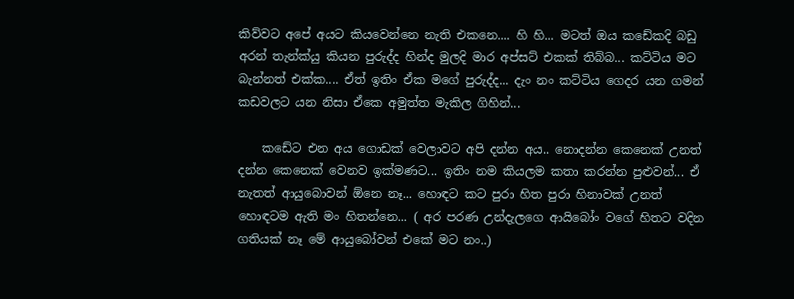කිව්වට අපේ අයට කියවෙන්නෙ නැති එකනෙ.... හි හි... මටත් ඔය කඩේකදි බඩු අරන් තැන්ක්යු කියන පුරුද්ද හින්ද මුලදි මාර අප්සට් එකක් තිබ්බ... කට්ටිය මට බැන්නත් එක්ක.... ඒත් ඉතිං ඒක මගේ පුරුද්ද... දැං නං කට්ටිය ගෙදර යන ගමන් කඩවලට යන නිසා ඒකෙ අමුත්ත මැකිල ගිහින්...

    කඩේට එන අය ගොඩක් වෙලාවට අපි දන්න අය.. නොදන්න කෙනෙක් උනත් දන්න කෙනෙක් වෙනව ඉක්මණට... ඉතිං නම කියලම කතා කරන්න පුළුවන්... ඒ නැතත් ආයුබොවන් ඕනෙ නෑ... හොඳට කට පුරා හිත පුරා හිනාවක් උනත් හොඳටම ඇති මං හිතන්නෙ... ( අර පරණ උන්දැලගෙ ආයිබෝං වගේ හිතට වදින ගතියක් නෑ මේ ආයුබෝවන් එකේ මට නං..)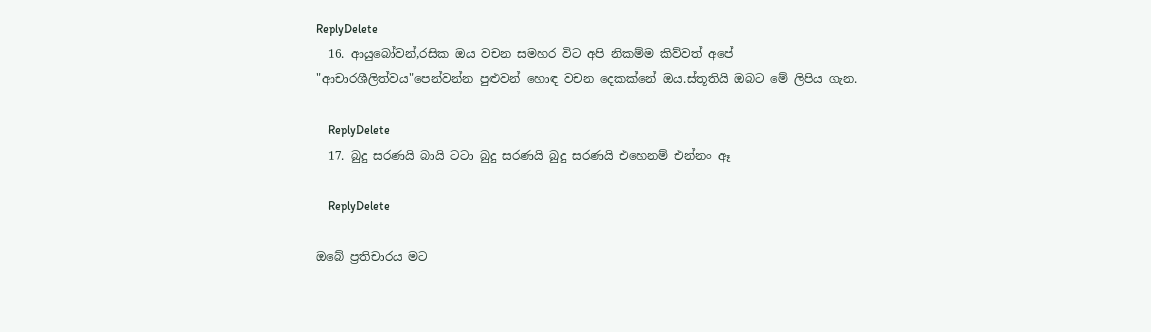ReplyDelete
  16. ආයුබෝවන්,රසික ඔය වචන සමහර විට අපි නිකම්ම කිව්වත් අපේ "ආචාරශීලිත්වය"පෙන්වන්න පුළුවන් හොඳ වචන දෙකක්නේ ඔය.ස්තූතියි ඔබට මේ ලිපිය ගැන.

    ReplyDelete
  17. බුදු සරණයි බායි ටටා බුදු සරණයි බුදු සරණයි එහෙනම් එන්නං ඈ

    ReplyDelete

ඔබේ ප්‍රතිචාරය මට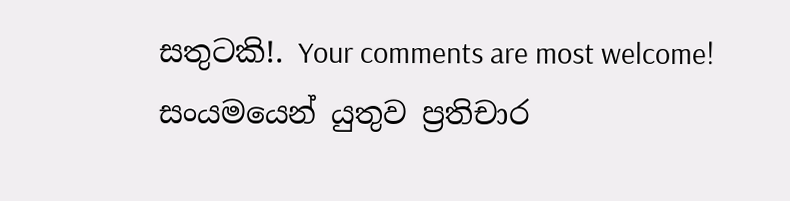සතුටකි!. Your comments are most welcome!
සංයමයෙන් යුතුව ප්‍රතිචාර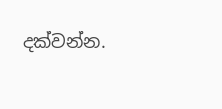දක්වන්න.